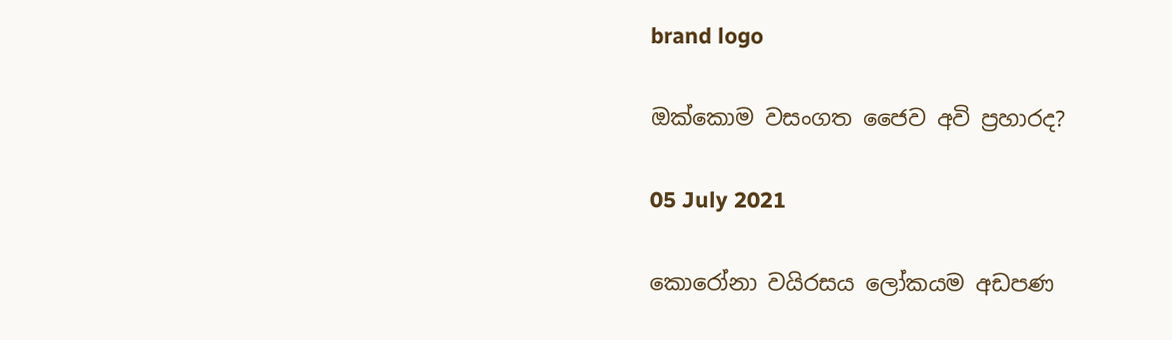brand logo

ඔක්කොම වසංගත ජෛව අවි ප්‍රහාරද?

05 July 2021

කොරෝනා වයිරසය ලෝකයම අඩපණ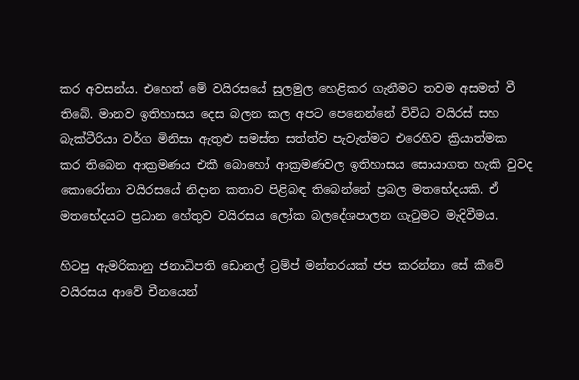කර අවසන්ය. එහෙත් මේ වයිරසයේ සුලමුල හෙළිකර ගැනීමට තවම අසමත් වී තිබේ. මානව ඉතිහාසය දෙස බලන කල අපට පෙනෙන්නේ විවිධ වයිරස් සහ බැක්ටීරියා වර්ග මිනිසා ඇතුළු සමස්ත සත්ත්ව පැවැත්මට එරෙහිව ක්‍රියාත්මක කර තිබෙන ආක්‍රමණය එකී බොහෝ ආක්‍රමණවල ඉතිහාසය සොයාගත හැකි වුවද කොරෝනා වයිරසයේ නිදාන කතාව පිළිබඳ තිබෙන්නේ ප්‍රබල මතභේදයකි. ඒ මතභේදයට ප්‍රධාන හේතුව වයිරසය ලෝක බලදේශපාලන ගැටුමට මැදිවීමය.

හිටපු ඇමරිකානු ජනාධිපති ඩොනල් ට්‍රම්ප් මන්තරයක් ජප කරන්නා සේ කීවේ වයිරසය ආවේ චීනයෙන්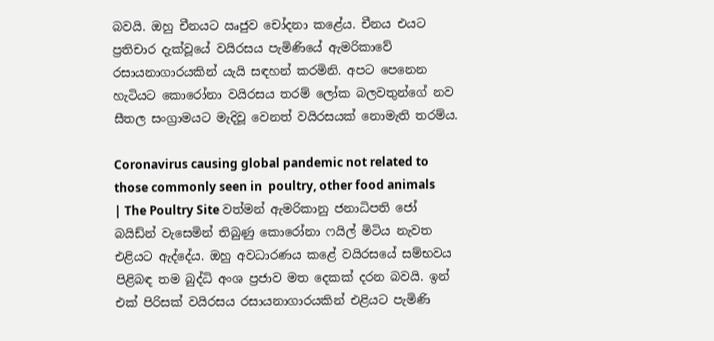බවයි. ඔහු චීනයට ඍජුව චෝදනා කළේය. චීනය එයට ප්‍රතිචාර දැක්වූයේ වයිරසය පැමිණියේ ඇමරිකාවේ රසායනාගාරයකින් යැයි සඳහන් කරමිනි. අපට පෙනෙන හැටියට කොරෝනා වයිරසය තරම් ලෝක බලවතුන්ගේ නව සීතල සංග්‍රාමයට මැදිවූ වෙනත් වයිරසයක් නොමැති තරම්ය.

Coronavirus causing global pandemic not related to those commonly seen in  poultry, other food animals | The Poultry Site වත්මන් ඇමරිකානු ජනාධිපති ජෝ බයිඩ්න් වැසෙමින් තිබුණු කොරෝනා ෆයිල් මිටිය නැවත එළියට ඇද්දේය. ඔහු අවධාරණය කළේ වයිරසයේ සම්භවය පිළිබඳ තම බුද්ධි අංශ ප්‍රජාව මත දෙකක් දරන බවයි. ඉන් එක් පිරිසක් වයිරසය රසායනාගාරයකින් එළියට පැමිණි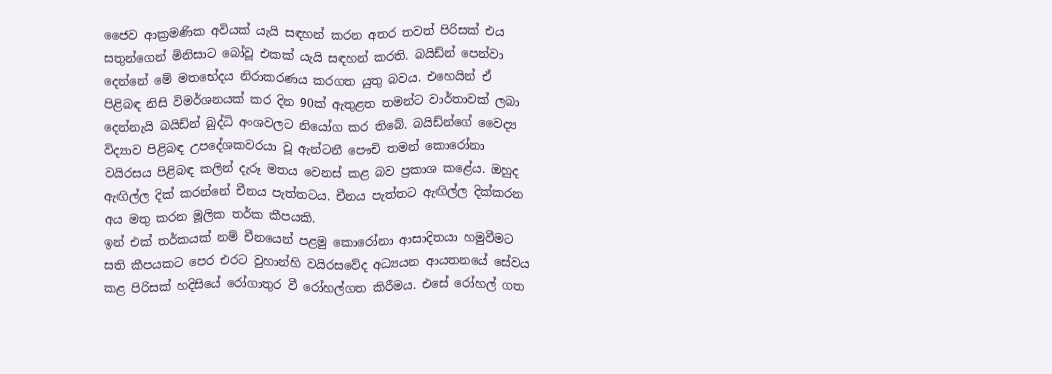ජෛව ආක්‍රමණික අවියක් යැයි සඳහන් කරන අතර තවත් පිරිසක් එය සතුන්ගෙන් මිනිසාට බෝවූ එකක් යැයි සඳහන් කරති. බයිඩ්න් පෙන්වා දෙන්නේ මේ මතභේදය නිරාකරණය කරගත යුතු බවය. එහෙයින් ඒ පිළිබඳ නිසි විමර්ශනයක් කර දින 90ක් ඇතුළත තමන්ට වාර්තාවක් ලබා දෙන්නැයි බයිඩ්න් බුද්ධි අංශවලට නියෝග කර තිබේ. බයිඩ්න්ගේ වෛද්‍ය විද්‍යාව පිළිබඳ උපදේශකවරයා වූ ඇන්ටනී පෞචි තමන් කොරෝනා වයිරසය පිළිබඳ කලින් දැරූ මතය වෙනස් කළ බව ප්‍රකාශ කළේය. ඔහුද ඇඟිල්ල දික් කරන්නේ චීනය පැත්තටය. චීනය පැත්තට ඇඟිල්ල දික්කරන අය මතු කරන මූලික තර්ක කීපයකි.
ඉන් එක් තර්කයක් නම් චීනයෙන් පළමු කොරෝනා ආසාදිතයා හමුවීමට සති කීපයකට පෙර එරට වුහාන්හි වයිරසවේද අධ්‍යයන ආයතනයේ සේවය කළ පිරිසක් හදිසියේ රෝගාතුර වී රෝහල්ගත කිරීමය. එසේ රෝහල් ගත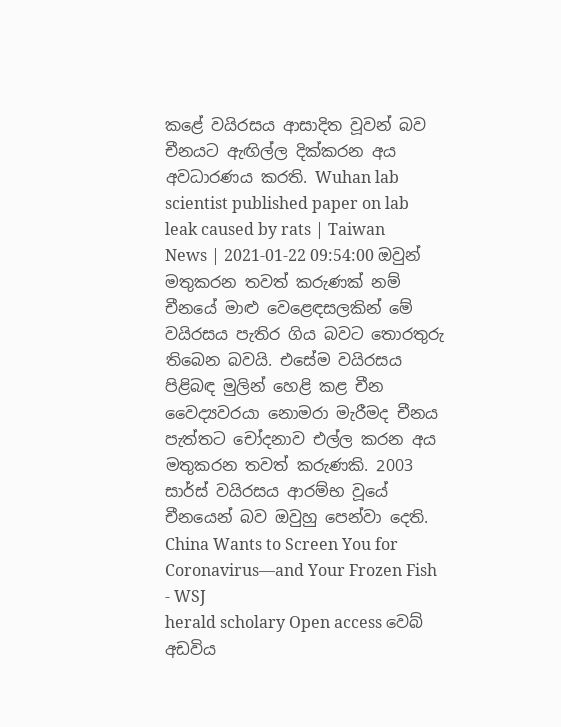කළේ වයිරසය ආසාදිත වූවන් බව චීනයට ඇඟිල්ල දික්කරන අය අවධාරණය කරති. Wuhan lab scientist published paper on lab leak caused by rats | Taiwan  News | 2021-01-22 09:54:00 ඔවුන් මතුකරන තවත් කරුණක් නම් චීනයේ මාළු වෙළෙඳසලකින් මේ වයිරසය පැතිර ගිය බවට තොරතුරු තිබෙන බවයි. එසේම වයිරසය පිළිබඳ මුලින් හෙළි කළ චීන වෛද්‍යවරයා නොමරා මැරීමද චීනය පැත්තට චෝදනාව එල්ල කරන අය මතුකරන තවත් කරුණකි. 2003 සාර්ස් වයිරසය ආරම්භ වූයේ චීනයෙන් බව ඔවුහු පෙන්වා දෙති. China Wants to Screen You for Coronavirus—and Your Frozen Fish - WSJ
herald scholary Open access වෙබ් අඩවිය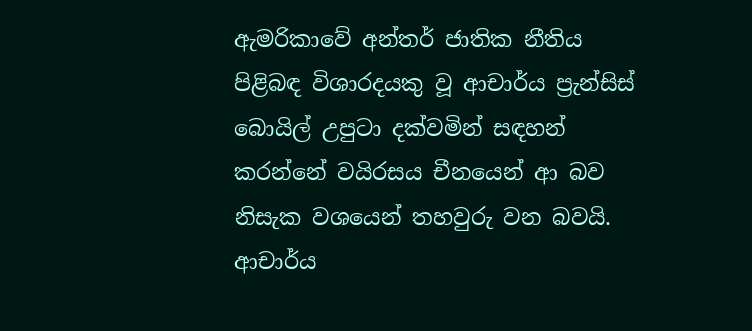ඇමරිකාවේ අන්තර් ජාතික නීතිය පිළිබඳ විශාරදයකු වූ ආචාර්ය ප්‍රැන්සිස් බොයිල් උපුටා දක්වමින් සඳහන් කරන්නේ වයිරසය චීනයෙන් ආ බව නිසැක වශයෙන් තහවුරු වන බවයි. ආචාර්ය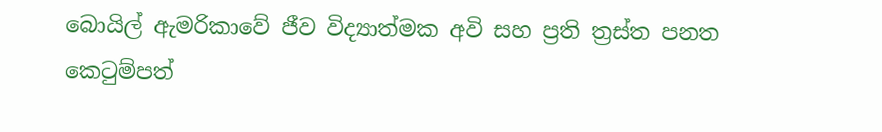බොයිල් ඇමරිකාවේ ජීව විද්‍යාත්මක අවි සහ ප්‍රති ත්‍රස්ත පනත කෙටුම්පත්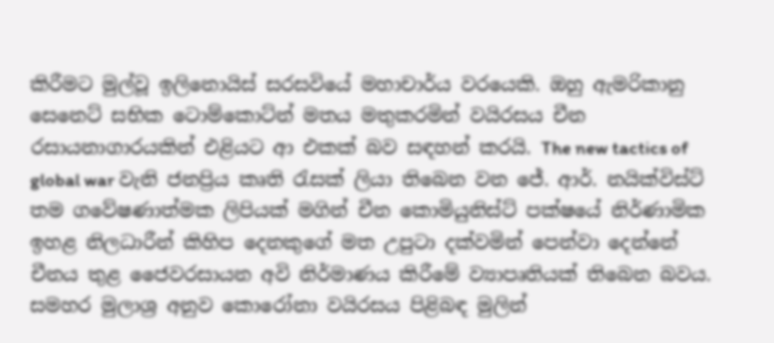කිරීමට මුල්වූ ඉලිනොයිස් සරසවියේ මහාචාර්ය වරයෙකි. ඔහු ඇමරිකානු සෙනෙට් සභික ටොම්කොට්න් මතය මතුකරමින් වයිරසය චීන රසායනාගාරයකින් එළියට ආ එකක් බව සඳහන් කරයි. The new tactics of global war වැනි ජනප්‍රිය කෘති රැසක් ලියා තිබෙන වන ජේ. ආර්. නයික්විස්ට් තම ගවේෂණාත්මක ලිපියක් මගින් චීන කොමියුනිස්ට් පක්ෂයේ නිර්ණාමික ඉහළ නිලධාරීන් කිහිප දෙනකුගේ මත උපුටා දක්වමින් පෙන්වා දෙන්නේ චීනය තුළ ජෛවරසායන අවි නිර්මාණය කිරීමේ ව්‍යාපෘතියක් තිබෙන බවය. සමහර මුලාශ්‍ර අනුව කොරෝනා වයිරසය පිළිබඳ මුලින්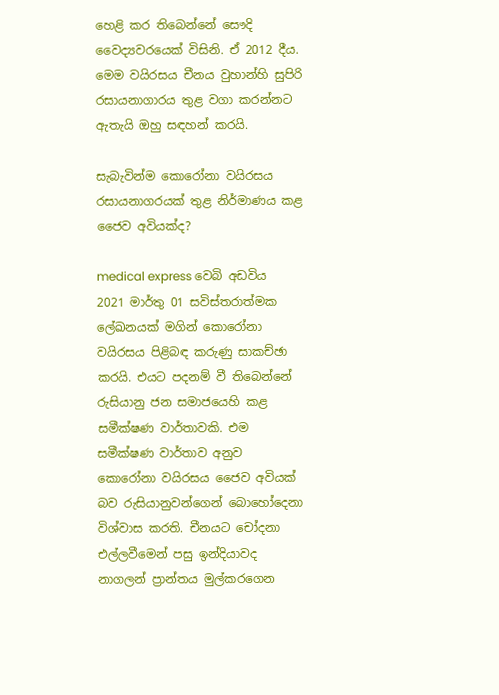හෙළි කර තිබෙන්නේ සෞදි වෛද්‍යවරයෙක් විසිනි. ඒ 2012 දීය. මෙම වයිරසය චීනය වුහාන්හි සුපිරි රසායනාගාරය තුළ වගා කරන්නට ඇතැයි ඔහු සඳහන් කරයි.

සැබැවින්ම කොරෝනා වයිරසය රසායනාගරයක් තුළ නිර්මාණය කළ ජෛව අවියක්ද?

medical express වෙබි අඩවිය 2021 මාර්තු 01 සවිස්තරාත්මක ලේඛනයක් මගින් කොරෝනා වයිරසය පිළිබඳ කරුණු සාකච්ඡා කරයි. එයට පදනම් වී තිබෙන්නේ රුසියානු ජන සමාජයෙහි කළ සමීක්ෂණ වාර්තාවකි. එම සමීක්ෂණ වාර්තාව අනුව කොරෝනා වයිරසය ජෛව අවියක් බව රුසියානුවන්ගෙන් බොහෝදෙනා විශ්වාස කරති. චීනයට චෝදනා එල්ලවීමෙන් පසු ඉන්දියාවද නාගලන් ප්‍රාන්තය මුල්කරගෙන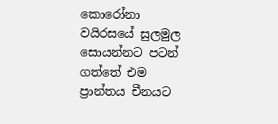කොරෝනා වයිරසයේ සුලමුල සොයන්නට පටන් ගත්තේ එම ප්‍රාන්තය චීනයට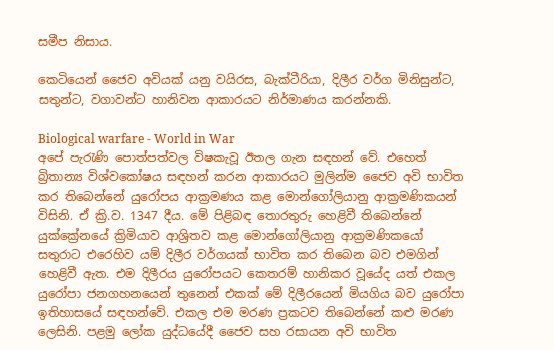සමීප නිසාය.

කෙටියෙන් ජෛව අවියක් යනු වයිරස, බැක්ටීරියා, දිලීර වර්ග මිනිසුන්ට, සතුන්ට, වගාවන්ට හානිවන ආකාරයට නිර්මාණය කරන්නකි.

Biological warfare - World in War
අපේ පැරැණි පොත්පත්වල විෂකැවූ ඊතල ගැන සඳහන් වේ. එහෙත් බ්‍රිතාන්‍ය විශ්වකෝෂය සඳහන් කරන ආකාරයට මුලින්ම ජෛව අවි භාවිත කර තිබෙන්නේ යුරෝපය ආක්‍රමණය කළ මොන්ගෝලියානු ආක්‍රමණිකයන් විසිනි. ඒ ක්‍රි.ව. 1347 දීය. මේ පිළිබඳ තොරතුරු හෙළිවී තිබෙන්නේ යුක්ක්‍රේනයේ ක්‍රිමියාව ආශ්‍රිතව කළ මොන්ගෝලියානු ආක්‍රමණිකයෝ සතුරාට එරෙහිව යම් දිලීර වර්ගයක් භාවිත කර තිබෙන බව එමගින් හෙළිවී ඇත. එම දිලීරය යුරෝපයට කෙතරම් හානිකර වූයේද යත් එකල යුරෝපා ජනගහනයෙන් තුනෙන් එකක් මේ දිලීරයෙන් මියගිය බව යුරෝපා ඉතිහාසයේ සඳහන්වේ. එකල එම මරණ ප්‍රකටව තිබෙන්නේ කළු මරණ ලෙසිනි. පළමු ලෝක යුද්ධයේදී ජෛව සහ රසායන අවි භාවිත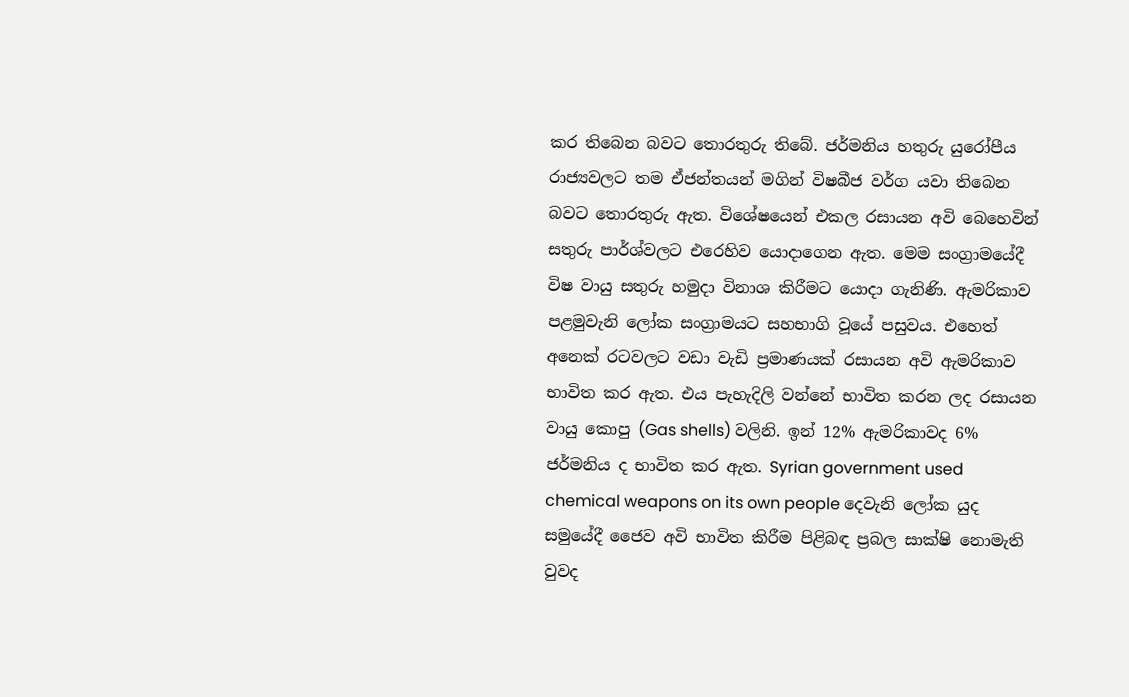කර තිබෙන බවට තොරතුරු තිබේ. ජර්මනිය හතුරු යුරෝපීය රාජ්‍යවලට තම ඒජන්තයන් මගින් විෂබීජ වර්ග යවා තිබෙන බවට තොරතුරු ඇත. විශේෂයෙන් එකල රසායන අවි බෙහෙවින් සතුරු පාර්ශ්වලට එරෙහිව යොදාගෙන ඇත. මෙම සංග්‍රාමයේදී විෂ වායු සතුරු හමුදා විනාශ කිරීමට යොදා ගැනිණි. ඇමරිකාව පළමුවැනි ලෝක සංග්‍රාමයට සහභාගි වූයේ පසුවය. එහෙත් අනෙක් රටවලට වඩා වැඩි ප්‍රමාණයක් රසායන අවි ඇමරිකාව භාවිත කර ඇත. එය පැහැදිලි වන්නේ භාවිත කරන ලද රසායන වායු කොපු (Gas shells) වලිනි. ඉන් 12% ඇමරිකාවද 6% ජර්මනිය ද භාවිත කර ඇත. Syrian government used chemical weapons on its own people දෙවැනි ලෝක යුද සමුයේදී ජෛව අවි භාවිත කිරීම පිළිබඳ ප්‍රබල සාක්ෂි නොමැති වුවද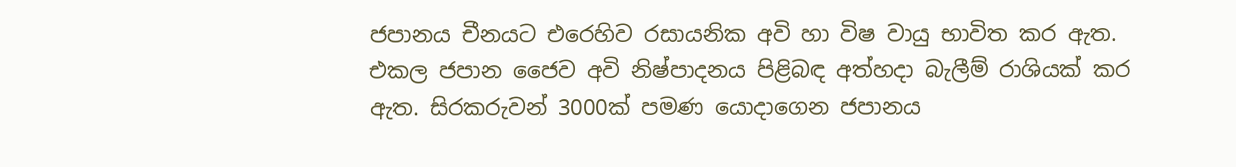ජපානය චීනයට එරෙහිව රසායනික අවි හා විෂ වායු භාවිත කර ඇත. එකල ජපාන ජෛව අවි නිෂ්පාදනය පිළිබඳ අත්හදා බැලීම් රාශියක් කර ඇත. සිරකරුවන් 3000ක් පමණ යොදාගෙන ජපානය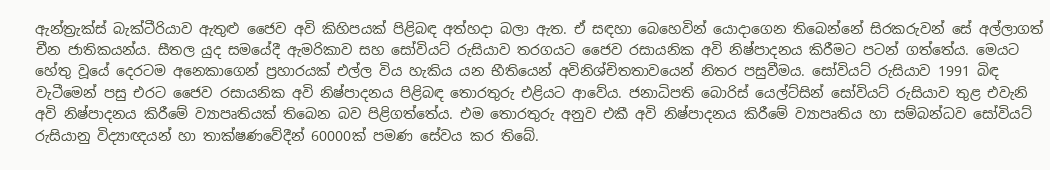ඇන්ත්‍රැක්ස් බැක්ටීරියාව ඇතුළු ජෛව අවි කිහිපයක් පිළිබඳ අත්හදා බලා ඇත. ඒ සඳහා බෙහෙවින් යොදාගෙන තිබෙන්නේ සිරකරුවන් සේ අල්ලාගත් චීන ජාතිකයන්ය. සීතල යුද සමයේදී ඇමරිකාව සහ සෝවියට් රුසියාව තරගයට ජෛව රසායනික අවි නිෂ්පාදනය කිරීමට පටන් ගත්තේය. මෙයට හේතු වූයේ දෙරටම අනෙකාගෙන් ප්‍රහාරයක් එල්ල විය හැකිය යන භීතියෙන් අවිනිශ්චිතතාවයෙන් නිතර පසුවීමය. සෝවියට් රුසියාව 1991 බිඳ වැටීමෙන් පසු එරට ජෛව රසායනික අවි නිෂ්පාදනය පිළිබඳ තොරතුරු එළියට ආවේය. ජනාධිපති බොරිස් යෙල්ට්සින් සෝවියට් රුසියාව තුළ එවැනි අවි නිෂ්පාදනය කිරීමේ ව්‍යාපෘතියක් තිබෙන බව පිළිගත්තේය. එම තොරතුරු අනුව එකී අවි නිෂ්පාදනය කිරීමේ ව්‍යාපෘතිය හා සම්බන්ධව සෝවියට් රුසියානු විද්‍යාඥයන් හා තාක්ෂණවේදීන් 60000ක් පමණ සේවය කර තිබේ.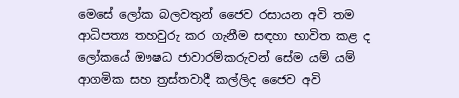මෙසේ ලෝක බලවතුන් ජෛව රසායන අවි තම ආධිපත්‍ය තහවුරු කර ගැනීම සඳහා භාවිත කළ ද ලෝකයේ ඖෂධ ජාවාරම්කරුවන් සේම යම් යම් ආගමික සහ ත්‍රස්තවාදී කල්ලිද ජෛව අවි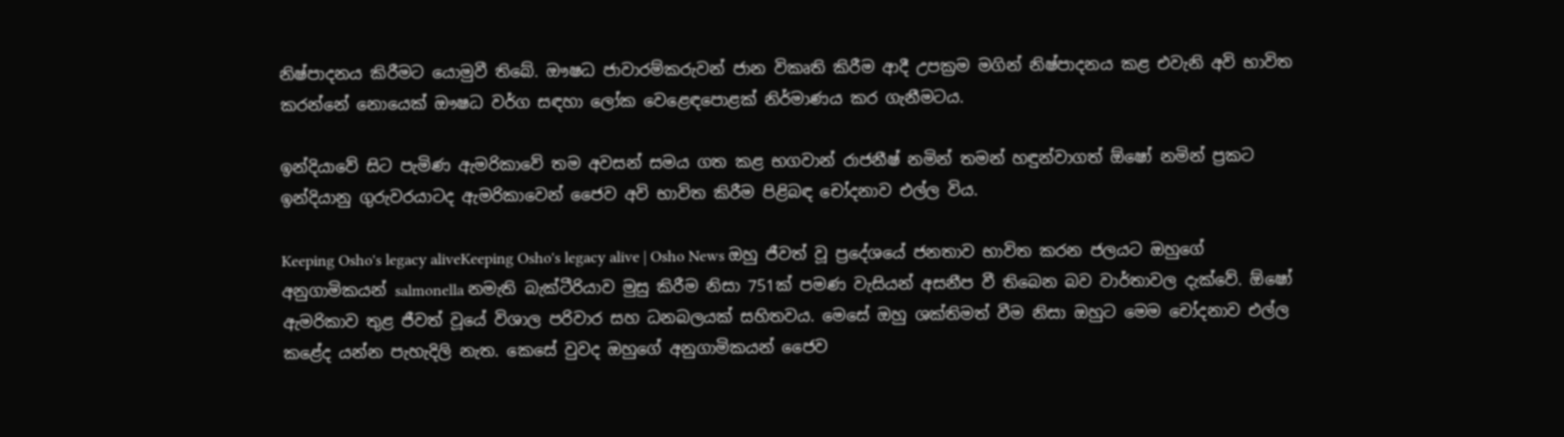නිෂ්පාදනය කිරීමට යොමුවී තිබේ. ඖෂධ ජාවාරම්කරුවන් ජාන විකෘති කිරීම ආදී උපක්‍රම මගින් නිෂ්පාදනය කළ එවැනි අවි භාවිත කරන්නේ නොයෙක් ඖෂධ වර්ග සඳහා ලෝක වෙළෙඳපොළක් නිර්මාණය කර ගැනීමටය.

ඉන්දියාවේ සිට පැමිණ ඇමරිකාවේ තම අවසන් සමය ගත කළ භගවාන් රාජනීෂ් නමින් තමන් හඳුන්වාගත් ඕෂෝ නමින් ප්‍රකට ඉන්දියානු ගුරුවරයාටද ඇමරිකාවෙන් ජෛව අවි භාවිත කිරීම පිළිබඳ චෝදනාව එල්ල විය.

Keeping Osho's legacy aliveKeeping Osho's legacy alive | Osho News ඔහු ජීවත් වූ ප්‍රදේශයේ ජනතාව භාවිත කරන ජලයට ඔහුගේ අනුගාමිකයන් salmonella නමැති බැක්ටීරියාව මුසු කිරීම නිසා 751ක් පමණ වැසියන් අසනීප වී තිබෙන බව වාර්තාවල දැක්වේ. ඕෂෝ ඇමරිකාව තුළ ජීවත් වූයේ විශාල පරිවාර සහ ධනබලයක් සහිතවය. මෙසේ ඔහු ශක්තිමත් වීම නිසා ඔහුට මෙම චෝදනාව එල්ල කළේද යන්න පැහැදිලි නැත. කෙසේ වුවද ඔහුගේ අනුගාමිකයන් ජෛව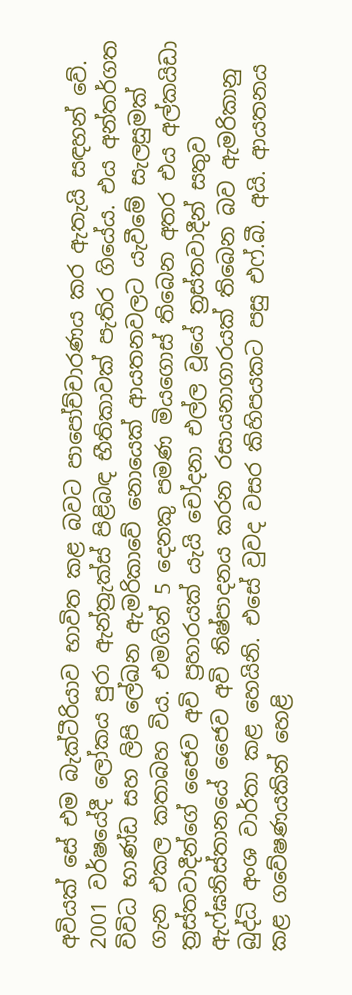අවියක් සේ එම බැක්ටීරියාව භාවිත කළ බවට පාපෝච්චාරණය කර ඇතැයි සඳහන් වේ. 2001 වර්ෂයේදී ලෝකය පුරා ඇන්ත්‍රැක්ස් පිළිබඳ භීතිකාවක් පැතිර ගියේය. එය අන්තර්ගත විවිධ භාණ්ඩ සහ ලිපි ලේඛන ඇමරිකාවේ නොයෙක් ආයතනවලට යැවීමේ සැලසුමක් ගැන එකල කතාබහ විය. එමගින් 5 දෙනකු පමණ මියගොස් තිබෙන අතර එය අල්කයිඩා ත්‍රස්තවාදීන්ගේ ජෛව අවි ප්‍රහාරයක් යැයි චෝදනා එල්ල වූයේ ත්‍රස්තවාදීන් සතුව ඇෆ්ඝනිස්තානයේ ජෛව අවි නිෂ්පාදනය කරන රසායනාගාරයක් තිබෙන බව ඇමරිකානු බුද්ධි අංශ වාර්තා කළ හෙයිනි. එසේ වුවද වසර කිහිපයකට පසු එෆ්.බී. අයි. ආයතනය කළ ගවේෂණයකින් හෙළි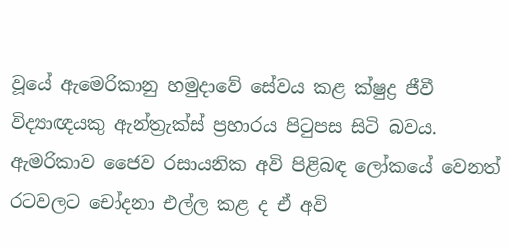වූයේ ඇමෙරිකානු හමුදාවේ සේවය කළ ක්ෂුද්‍ර ජීවී විද්‍යාඥයකු ඇන්ත්‍රැක්ස් ප්‍රහාරය පිටුපස සිටි බවය. ඇමරිකාව ජෛව රසායනික අවි පිළිබඳ ලෝකයේ වෙනත් රටවලට චෝදනා එල්ල කළ ද ඒ අවි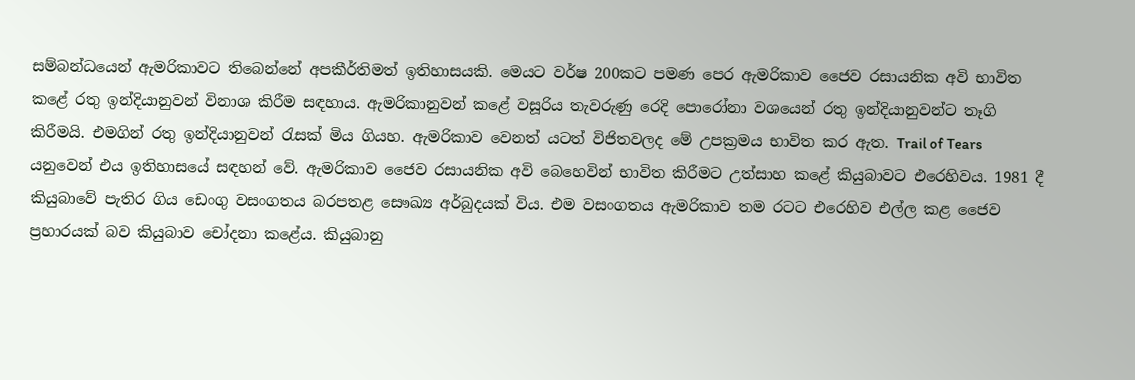සම්බන්ධයෙන් ඇමරිකාවට තිබෙන්නේ අපකීර්තිමත් ඉතිහාසයකි. මෙයට වර්ෂ 200කට පමණ පෙර ඇමරිකාව ජෛව රසායනික අවි භාවිත කළේ රතු ඉන්දියානුවන් විනාශ කිරීම සඳහාය. ඇමරිකානුවන් කළේ වසූරිය තැවරුණු රෙදි පොරෝනා වශයෙන් රතු ඉන්දියානුවන්ට තෑගි කිරීමයි. එමගින් රතු ඉන්දියානුවන් රැසක් මිය ගියහ. ඇමරිකාව වෙනත් යටත් විජිතවලද මේ උපක්‍රමය භාවිත කර ඇත. Trail of Tears යනුවෙන් එය ඉතිහාසයේ සඳහන් වේ. ඇමරිකාව ජෛව රසායනික අවි බෙහෙවින් භාවිත කිරීමට උත්සාහ කළේ කියුබාවට එරෙහිවය. 1981 දී කියුබාවේ පැතිර ගිය ඩෙංගු වසංගතය බරපතළ සෞඛ්‍ය අර්බුදයක් විය. එම වසංගතය ඇමරිකාව තම රටට එරෙහිව එල්ල කළ ජෛව ප්‍රහාරයක් බව කියුබාව චෝදනා කළේය. කියුබානු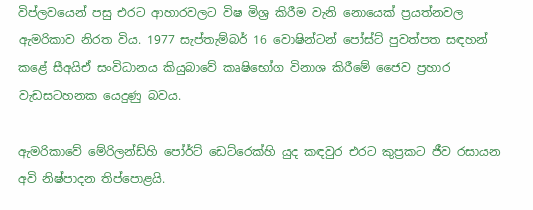විප්ලවයෙන් පසු එරට ආහාරවලට විෂ මිශ්‍ර කිරීම වැනි නොයෙක් ප්‍රයත්නවල ඇමරිකාව නිරත විය. 1977 සැප්තැම්බර් 16 වොෂින්ටන් පෝස්ට් පුවත්පත සඳහන් කළේ සීඅයිඒ සංවිධානය කියුබාවේ කෘෂිභෝග විනාශ කිරීමේ ජෛව ප්‍රහාර වැඩසටහනක යෙදුණු බවය.

ඇමරිකාවේ මේරිලන්ඩ්හි පෝර්ට් ඩෙට්රෙක්හි යුද කඳවුර එරට කුප්‍රකට ජීව රසායන අවි නිෂ්පාදන තිප්පොළයි.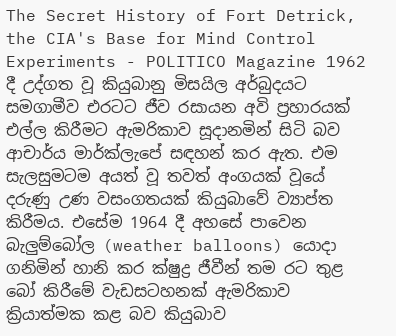The Secret History of Fort Detrick, the CIA's Base for Mind Control  Experiments - POLITICO Magazine 1962 දී උද්ගත වූ කියුබානු මිසයිල අර්බුදයට සමගාමීව එරටට ජීව රසායන අවි ප්‍රහාරයක් එල්ල කිරීමට ඇමරිකාව සූදානමින් සිටි බව ආචාර්ය මාර්ක්ලැපේ සඳහන් කර ඇත. එම සැලසුමටම අයත් වූ තවත් අංගයක් වූයේ දරුණු උණ වසංගතයක් කියුබාවේ ව්‍යාප්ත කිරීමය. එසේම 1964 දී අහසේ පාවෙන බැලුම්බෝල (weather balloons) යොදා ගනිමින් හානි කර ක්ෂුද්‍ර ජීවීන් තම රට තුළ බෝ කිරීමේ වැඩසටහනක් ඇමරිකාව ක්‍රියාත්මක කළ බව කියුබාව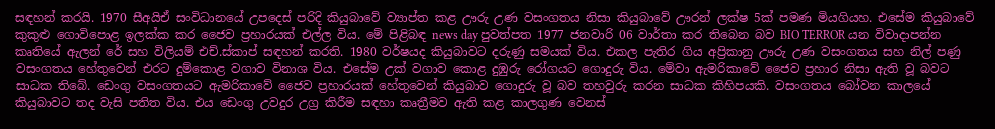සඳහන් කරයි. 1970 සීඅයිඒ සංවිධානයේ උපදෙස් පරිදි කියුබාවේ ව්‍යාප්ත කළ ඌරු උණ වසංගතය නිසා කියුබාවේ ඌරන් ලක්ෂ 5ක් පමණ මියගියහ. එසේම කියුබාවේ කුකුළු ගොවිපොළ ඉලක්ක කර ජෛව ප්‍රහාරයක් එල්ල විය. මේ පිළිබඳ news day පුවත්පත 1977 ජනවාරි 06 වාර්තා කර තිබෙන බව BIO TERROR යන විවාදාපන්න කෘතියේ ඇලන් රේ සහ විලියම් එච්.ස්කාප් සඳහන් කරති. 1980 වර්ෂයද කියුබාවට දරුණු සමයක් විය. එකල පැතිර ගිය අප්‍රිකානු ඌරු උණ වසංගතය සහ නිල් පණු වසංගතය හේතුවෙන් එරට දුම්කොළ වගාව විනාශ විය. එසේම උක් වගාව කොළ දුඹුරු රෝගයට ගොදුරු විය. මේවා ඇමරිකාවේ ජෛව ප්‍රහාර නිසා ඇති වූ බවට සාධක තිබේ. ඩෙංගු වසංගතයට ඇමරිකාවේ ජෛව ප්‍රහාරයක් හේතුවෙන් කියුබාව ගොදුරු වූ බව තහවුරු කරන සාධක කිහිපයකි. වසංගතය බෝවන කාලයේ කියුබාවට තද වැසි පතිත විය. එය ඩෙංගු උවදුර උග්‍ර කිරීම සඳහා කෘත්‍රීමව ඇති කළ කාලගුණ වෙනස්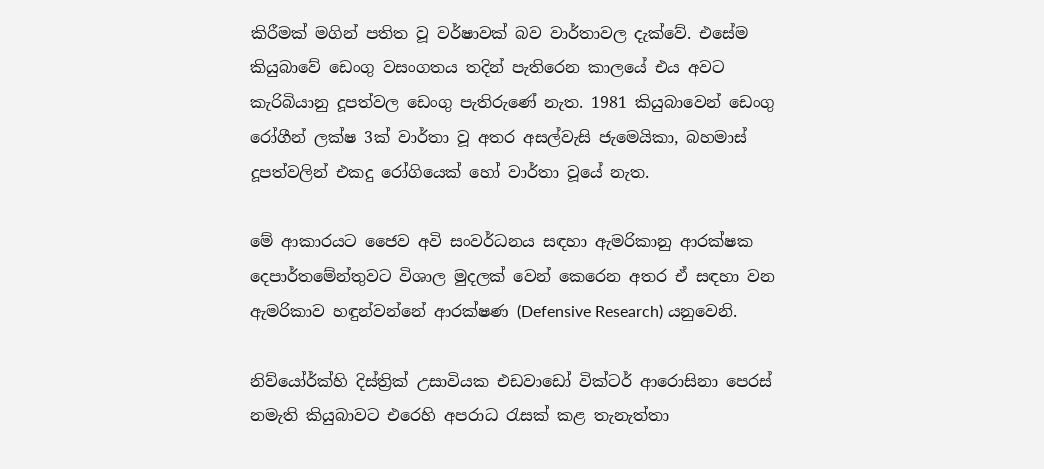කිරීමක් මගින් පතිත වූ වර්ෂාවක් බව වාර්තාවල දැක්වේ. එසේම කියුබාවේ ඩෙංගු වසංගතය තදින් පැතිරෙන කාලයේ එය අවට කැරිබියානු දූපත්වල ඩෙංගු පැතිරුණේ නැත. 1981 කියුබාවෙන් ඩෙංගු රෝගීන් ලක්ෂ 3ක් වාර්තා වූ අතර අසල්වැසි ජැමෙයිකා, බහමාස් දූපත්වලින් එකදු රෝගියෙක් හෝ වාර්තා වූයේ නැත.

මේ ආකාරයට ජෛව අවි සංවර්ධනය සඳහා ඇමරිකානු ආරක්ෂක දෙපාර්තමේන්තුවට විශාල මුදලක් වෙන් කෙරෙන අතර ඒ සඳහා වන ඇමරිකාව හඳුන්වන්නේ ආරක්ෂණ (Defensive Research) යනුවෙනි.

නිව්යෝර්ක්හි දිස්ත්‍රික් උසාවියක එඩවාඩෝ වික්ටර් ආරොසිනා පෙරස් නමැති කියුබාවට එරෙහි අපරාධ රැසක් කළ තැනැත්තා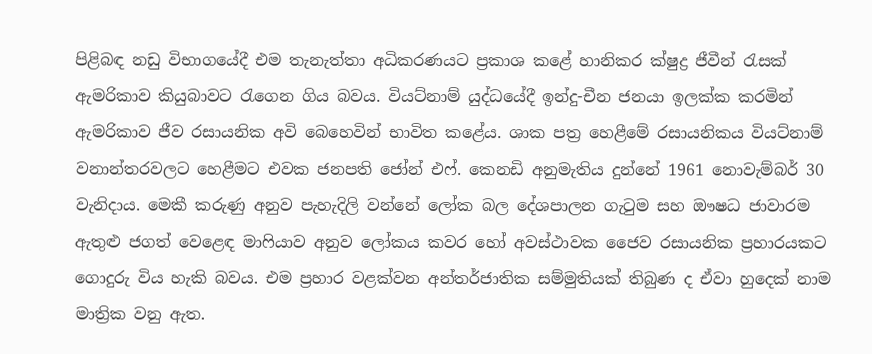පිළිබඳ නඩු විභාගයේදී එම තැනැත්තා අධිකරණයට ප්‍රකාශ කළේ හානිකර ක්ෂුද්‍ර ජීවීන් රැසක් ඇමරිකාව කියුබාවට රැගෙන ගිය බවය. වියට්නාම් යුද්ධයේදී ඉන්දු-චීන ජනයා ඉලක්ක කරමින් ඇමරිකාව ජීව රසායනික අවි බෙහෙවින් භාවිත කළේය. ශාක පත්‍ර හෙළීමේ රසායනිකය වියට්නාම් වනාන්තරවලට හෙළීමට එවක ජනපති ජෝන් එෆ්. කෙනඩි අනුමැතිය දුන්නේ 1961 නොවැම්බර් 30 වැනිදාය. මෙකී කරුණු අනුව පැහැදිලි වන්නේ ලෝක බල දේශපාලන ගැටුම සහ ඖෂධ ජාවාරම ඇතුළු ජගත් වෙළෙඳ මාෆියාව අනුව ලෝකය කවර හෝ අවස්ථාවක ජෛව රසායනික ප්‍රහාරයකට ගොදුරු විය හැකි බවය. එම ප්‍රහාර වළක්වන අන්තර්ජාතික සම්මුතියක් තිබුණ ද ඒවා හුදෙක් නාම මාත්‍රික වනු ඇත.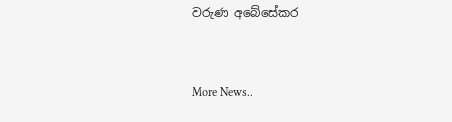වරුණ අබේසේකර


More News..